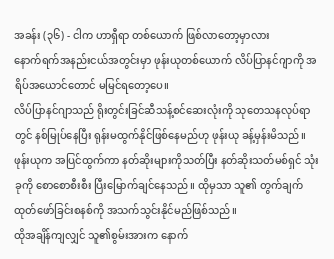အခန်း (၃၆) - ငါက ဟာရှီရာ တစ်ယောက် ဖြစ်လာတော့မှာလား
နောက်ရက်အနည်းငယ်အတွင်းမှာ ဖုန်းယုတစ်ယောက် လိပ်ပြာနင်ဂျာကို အရိပ်အယောင်တောင် မမြင်ရတော့ပေ။
လိပ်ပြာနင်ဂျာသည် ရိုးတွင်းခြင်ဆီသန့်စင်ဆေးလုံးကို သုတေသနလုပ်ရာတွင် နစ်မြုပ်နေပြီး ရုန်းမထွက်နိုင်ဖြစ်နေမည်ဟု ဖုန်းယု ခန့်မှန်းမိသည်။
ဖုန်းယုက အပြင်ထွက်ကာ နတ်ဆိုးများကိုသတ်ပြီး နတ်ဆိုးသတ်မစ်ရှင် သုံးခုကို စောစောစီးစီး ပြီးမြောက်ချင်နေသည်။ ထိုမှသာ သူ၏ တွက်ချက်ထုတ်ဖော်ခြင်းစနစ်ကို အသက်သွင်းနိုင်မည်ဖြစ်သည်။
ထိုအချိန်ကျလျှင် သူ၏စွမ်းအားက နောက်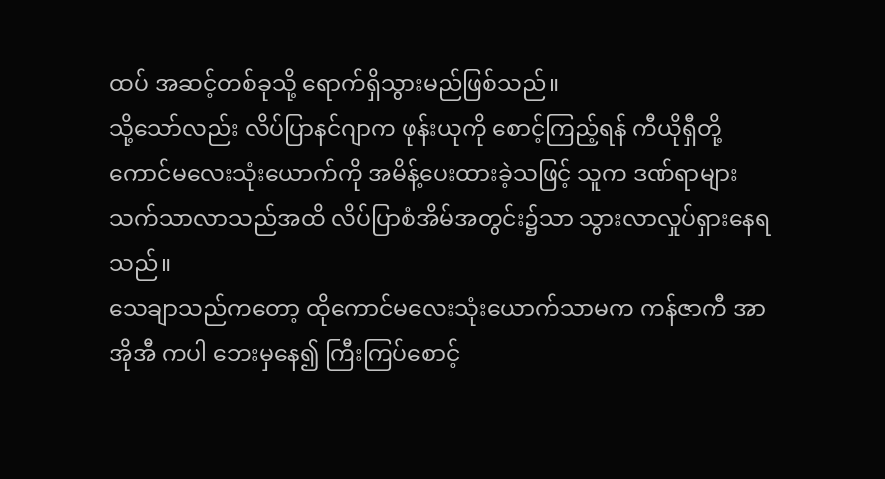ထပ် အဆင့်တစ်ခုသို့ ရောက်ရှိသွားမည်ဖြစ်သည်။
သို့သော်လည်း လိပ်ပြာနင်ဂျာက ဖုန်းယုကို စောင့်ကြည့်ရန် ကီယိုရှီတို့ ကောင်မလေးသုံးယောက်ကို အမိန့်ပေးထားခဲ့သဖြင့် သူက ဒဏ်ရာများသက်သာလာသည်အထိ လိပ်ပြာစံအိမ်အတွင်း၌သာ သွားလာလှုပ်ရှားနေရသည်။
သေချာသည်ကတော့ ထိုကောင်မလေးသုံးယောက်သာမက ကန်ဇာကီ အာအိုအီ ကပါ ဘေးမှနေ၍ ကြီးကြပ်စောင့်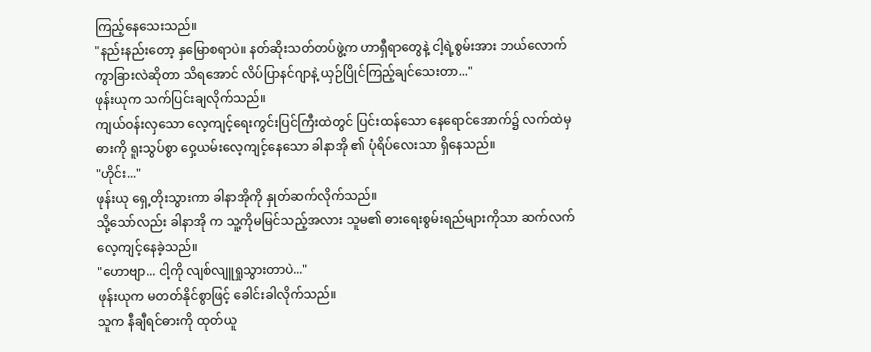ကြည့်နေသေးသည်။
"နည်းနည်းတော့ နှမြောစရာပဲ။ နတ်ဆိုးသတ်တပ်ဖွဲ့က ဟာရှီရာတွေနဲ့ ငါ့ရဲ့စွမ်းအား ဘယ်လောက်ကွာခြားလဲဆိုတာ သိရအောင် လိပ်ပြာနင်ဂျာနဲ့ ယှဉ်ပြိုင်ကြည့်ချင်သေးတာ..."
ဖုန်းယုက သက်ပြင်းချလိုက်သည်။
ကျယ်ဝန်းလှသော လေ့ကျင့်ရေးကွင်းပြင်ကြီးထဲတွင် ပြင်းထန်သော နေရောင်အောက်၌ လက်ထဲမှ ဓားကို ရူးသွပ်စွာ ဝှေ့ယမ်းလေ့ကျင့်နေသော ခါနာအို ၏ ပုံရိပ်လေးသာ ရှိနေသည်။
"ဟိုင်း..."
ဖုန်းယု ရှေ့တိုးသွားကာ ခါနာအိုကို နှုတ်ဆက်လိုက်သည်။
သို့သော်လည်း ခါနာအို က သူ့ကိုမမြင်သည့်အလား သူမ၏ ဓားရေးစွမ်းရည်များကိုသာ ဆက်လက်လေ့ကျင့်နေခဲ့သည်။
"ဟောဗျာ... ငါ့ကို လျစ်လျူရှုသွားတာပဲ..."
ဖုန်းယုက မတတ်နိုင်စွာဖြင့် ခေါင်းခါလိုက်သည်။
သူက နီချီရင်ဓားကို ထုတ်ယူ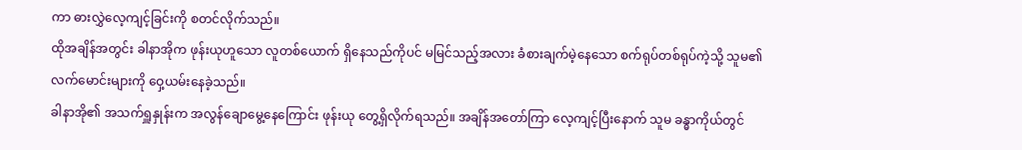ကာ ဓားလွှဲလေ့ကျင့်ခြင်းကို စတင်လိုက်သည်။
ထိုအချိန်အတွင်း ခါနာအိုက ဖုန်းယုဟူသော လူတစ်ယောက် ရှိနေသည်ကိုပင် မမြင်သည့်အလား ခံစားချက်မဲ့နေသော စက်ရုပ်တစ်ရုပ်ကဲ့သို့ သူမ၏ လက်မောင်းများကို ဝှေ့ယမ်းနေခဲ့သည်။
ခါနာအို၏ အသက်ရှူနှုန်းက အလွန်ချောမွေ့နေကြောင်း ဖုန်းယု တွေ့ရှိလိုက်ရသည်။ အချိန်အတော်ကြာ လေ့ကျင့်ပြီးနောက် သူမ ခန္ဓာကိုယ်တွင်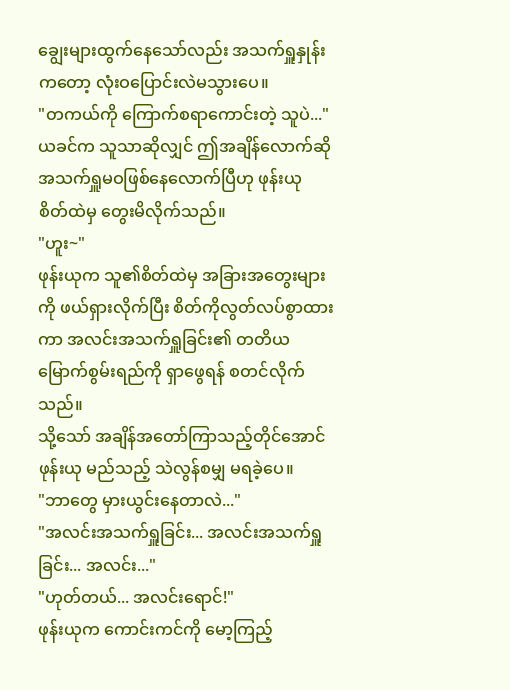ချွေးများထွက်နေသော်လည်း အသက်ရှူနှုန်းကတော့ လုံးဝပြောင်းလဲမသွားပေ။
"တကယ်ကို ကြောက်စရာကောင်းတဲ့ သူပဲ..."
ယခင်က သူသာဆိုလျှင် ဤအချိန်လောက်ဆို အသက်ရှူမဝဖြစ်နေလောက်ပြီဟု ဖုန်းယု စိတ်ထဲမှ တွေးမိလိုက်သည်။
"ဟူး~"
ဖုန်းယုက သူ၏စိတ်ထဲမှ အခြားအတွေးများကို ဖယ်ရှားလိုက်ပြီး စိတ်ကိုလွတ်လပ်စွာထားကာ အလင်းအသက်ရှူခြင်း၏ တတိယမြောက်စွမ်းရည်ကို ရှာဖွေရန် စတင်လိုက်သည်။
သို့သော် အချိန်အတော်ကြာသည့်တိုင်အောင် ဖုန်းယု မည်သည့် သဲလွန်စမျှ မရခဲ့ပေ။
"ဘာတွေ မှားယွင်းနေတာလဲ..."
"အလင်းအသက်ရှူခြင်း... အလင်းအသက်ရှူခြင်း... အလင်း..."
"ဟုတ်တယ်... အလင်းရောင်!"
ဖုန်းယုက ကောင်းကင်ကို မော့ကြည့်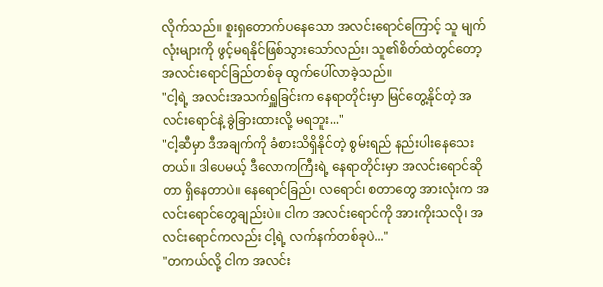လိုက်သည်။ စူးရှတောက်ပနေသော အလင်းရောင်ကြောင့် သူ မျက်လုံးများကို ဖွင့်မရနိုင်ဖြစ်သွားသော်လည်း၊ သူ၏စိတ်ထဲတွင်တော့ အလင်းရောင်ခြည်တစ်ခု ထွက်ပေါ်လာခဲ့သည်။
"ငါ့ရဲ့ အလင်းအသက်ရှူခြင်းက နေရာတိုင်းမှာ မြင်တွေ့နိုင်တဲ့ အလင်းရောင်နဲ့ ခွဲခြားထားလို့ မရဘူး..."
"ငါ့ဆီမှာ ဒီအချက်ကို ခံစားသိရှိနိုင်တဲ့ စွမ်းရည် နည်းပါးနေသေးတယ်။ ဒါပေမယ့် ဒီလောကကြီးရဲ့ နေရာတိုင်းမှာ အလင်းရောင်ဆိုတာ ရှိနေတာပဲ။ နေရောင်ခြည်၊ လရောင်၊ စတာတွေ အားလုံးက အလင်းရောင်တွေချည်းပဲ။ ငါက အလင်းရောင်ကို အားကိုးသလို၊ အလင်းရောင်ကလည်း ငါ့ရဲ့ လက်နက်တစ်ခုပဲ..."
"တကယ်လို့ ငါက အလင်း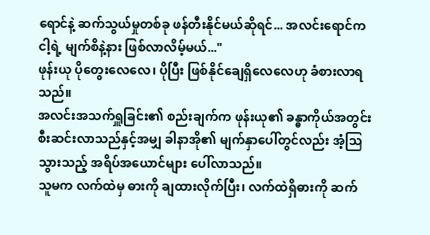ရောင်နဲ့ ဆက်သွယ်မှုတစ်ခု ဖန်တီးနိုင်မယ်ဆိုရင်... အလင်းရောင်က ငါ့ရဲ့ မျက်စိနဲ့နား ဖြစ်လာလိမ့်မယ်..."
ဖုန်းယု ပိုတွေးလေလေ၊ ပိုပြီး ဖြစ်နိုင်ချေရှိလေလေဟု ခံစားလာရသည်။
အလင်းအသက်ရှူခြင်း၏ စည်းချက်က ဖုန်းယု၏ ခန္ဓာကိုယ်အတွင်း စီးဆင်းလာသည်နှင့်အမျှ ခါနာအို၏ မျက်နှာပေါ်တွင်လည်း အံ့သြသွားသည့် အရိပ်အယောင်များ ပေါ်လာသည်။
သူမက လက်ထဲမှ ဓားကို ချထားလိုက်ပြီး၊ လက်ထဲရှိဓားကို ဆက်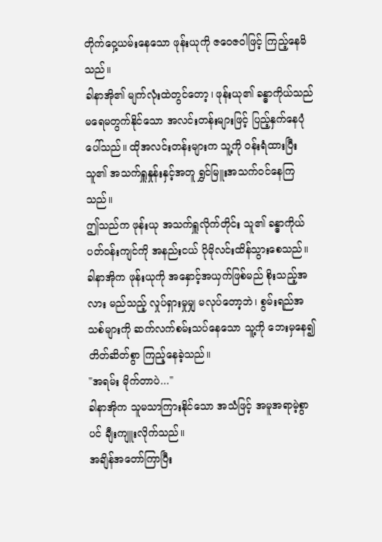တိုက်ဝှေ့ယမ်းနေသော ဖုန်းယုကို ဇဝေဇဝါဖြင့် ကြည့်နေမိသည်။
ခါနာအို၏ မျက်လုံးထဲတွင်တော့၊ ဖုန်းယု၏ ခန္ဓာကိုယ်သည် မရေမတွက်နိုင်သော အလင်းတန်းများဖြင့် ပြည့်နှက်နေပုံပေါ်သည်။ ထိုအလင်းတန်းများက သူ့ကို ဝန်းရံထားပြီး သူ၏ အသက်ရှူနှုန်းနှင့်အတူ ရွှင်မြူးအသက်ဝင်နေကြသည်။
ဤသည်က ဖုန်းယု အသက်ရှူလိုက်တိုင်း သူ၏ ခန္ဓာကိုယ် ပတ်ဝန်းကျင်ကို အနည်းငယ် ပိုမိုလင်းထိန်သွားစေသည်။
ခါနာအိုက ဖုန်းယုကို အနှောင့်အယှက်ဖြစ်မည် စိုးသည့်အလား မည်သည့် လှုပ်ရှားမှုမျှ မလုပ်တော့ဘဲ၊ စွမ်းရည်အသစ်များကို ဆက်လက်စမ်းသပ်နေသော သူ့ကို ဘေးမှနေ၍ တိတ်ဆိတ်စွာ ကြည့်နေခဲ့သည်။
"အရမ်း မိုက်တာပဲ..."
ခါနာအိုက သူမသာကြားနိုင်သော အသံဖြင့် အမူအရာမဲ့စွာပင် ချီးကျူးလိုက်သည်။
အချိန်အတော်ကြာပြီး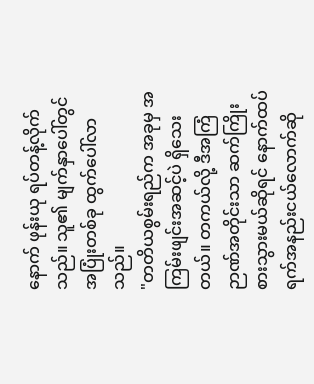နောက် ဖုန်းယု ရပ်တန့်လိုက်သည်။ သူ၏ မျက်နှာပေါ်တွင် အပြုံးတစ်ခု ထွက်ပေါ်လာသည်။
"တတိယစွမ်းရည်က အခုမှ အကြမ်းဖျင်းအဆင့်ပဲ ရှိသေးတယ်။ တကယ်လို့ ဒီအကြံဉာဏ်အတိုင်းသာ ဆက်ကြိုးစားသွားမယ်ဆိုရင် နောက်ထပ် ရက်အနည်းငယ်လောက်ဆို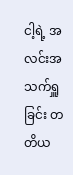ငါ့ရဲ့ အလင်းအသက်ရှူခြင်း တတိယ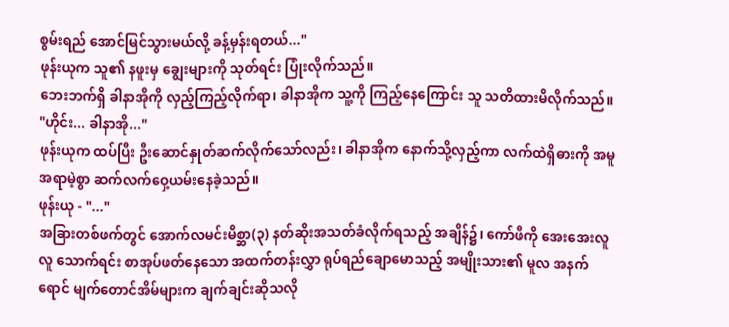စွမ်းရည် အောင်မြင်သွားမယ်လို့ ခန့်မှန်းရတယ်..."
ဖုန်းယုက သူ၏ နဖူးမှ ချွေးများကို သုတ်ရင်း ပြုံးလိုက်သည်။
ဘေးဘက်ရှိ ခါနာအိုကို လှည့်ကြည့်လိုက်ရာ၊ ခါနာအိုက သူ့ကို ကြည့်နေကြောင်း သူ သတိထားမိလိုက်သည်။
"ဟိုင်း... ခါနာအို..."
ဖုန်းယုက ထပ်ပြီး ဦးဆောင်နှုတ်ဆက်လိုက်သော်လည်း၊ ခါနာအိုက နောက်သို့လှည့်ကာ လက်ထဲရှိဓားကို အမူအရာမဲ့စွာ ဆက်လက်ဝှေ့ယမ်းနေခဲ့သည်။
ဖုန်းယု - "..."
အခြားတစ်ဖက်တွင် အောက်လမင်းမိစ္ဆာ(၃) နတ်ဆိုးအသတ်ခံလိုက်ရသည့် အချိန်၌၊ ကော်ဖီကို အေးအေးလူလူ သောက်ရင်း စာအုပ်ဖတ်နေသော အထက်တန်းလွှာ ရုပ်ရည်ချောမောသည့် အမျိုးသား၏ မူလ အနက်ရောင် မျက်တောင်အိမ်များက ချက်ချင်းဆိုသလို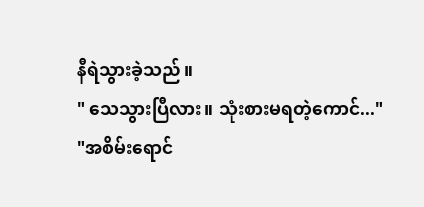နီရဲသွားခဲ့သည်။
" သေသွားပြီလား။ သုံးစားမရတဲ့ကောင်..."
"အစိမ်းရောင်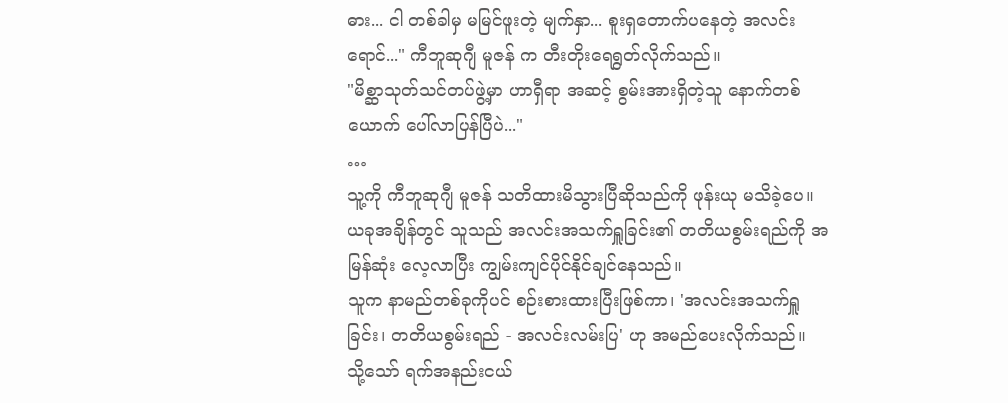ဓား... ငါ တစ်ခါမှ မမြင်ဖူးတဲ့ မျက်နှာ... စူးရှတောက်ပနေတဲ့ အလင်းရောင်..." ကီဘူဆုဂျီ မူဇန် က တီးတိုးရေရွတ်လိုက်သည်။
"မိစ္ဆာသုတ်သင်တပ်ဖွဲ့မှာ ဟာရှီရာ အဆင့် စွမ်းအားရှိတဲ့သူ နောက်တစ်ယောက် ပေါ်လာပြန်ပြီပဲ..."
…
သူ့ကို ကီဘူဆုဂျီ မူဇန် သတိထားမိသွားပြီဆိုသည်ကို ဖုန်းယု မသိခဲ့ပေ။ ယခုအချိန်တွင် သူသည် အလင်းအသက်ရှူခြင်း၏ တတိယစွမ်းရည်ကို အမြန်ဆုံး လေ့လာပြီး ကျွမ်းကျင်ပိုင်နိုင်ချင်နေသည်။
သူက နာမည်တစ်ခုကိုပင် စဉ်းစားထားပြီးဖြစ်ကာ၊ 'အလင်းအသက်ရှူခြင်း၊ တတိယစွမ်းရည် - အလင်းလမ်းပြ' ဟု အမည်ပေးလိုက်သည်။
သို့သော် ရက်အနည်းငယ်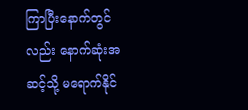ကြာပြီးနောက်တွင်လည်း နောက်ဆုံးအဆင့်သို့ မရောက်နိုင်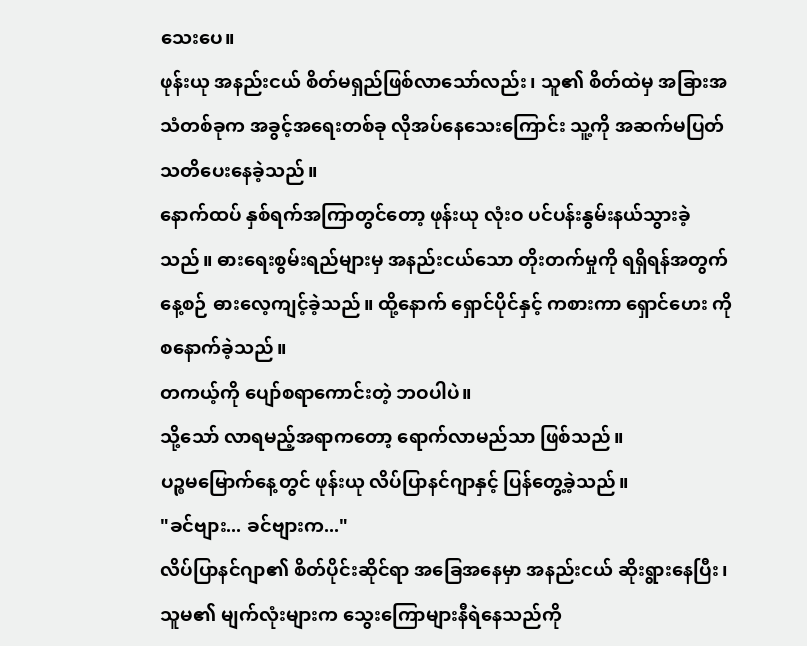သေးပေ။
ဖုန်းယု အနည်းငယ် စိတ်မရှည်ဖြစ်လာသော်လည်း၊ သူ၏ စိတ်ထဲမှ အခြားအသံတစ်ခုက အခွင့်အရေးတစ်ခု လိုအပ်နေသေးကြောင်း သူ့ကို အဆက်မပြတ် သတိပေးနေခဲ့သည်။
နောက်ထပ် နှစ်ရက်အကြာတွင်တော့ ဖုန်းယု လုံးဝ ပင်ပန်းနွမ်းနယ်သွားခဲ့သည်။ ဓားရေးစွမ်းရည်များမှ အနည်းငယ်သော တိုးတက်မှုကို ရရှိရန်အတွက် နေ့စဉ် ဓားလေ့ကျင့်ခဲ့သည်။ ထို့နောက် ရှောင်ပိုင်နှင့် ကစားကာ ရှောင်ဟေး ကို စနောက်ခဲ့သည်။
တကယ့်ကို ပျော်စရာကောင်းတဲ့ ဘဝပါပဲ။
သို့သော် လာရမည့်အရာကတော့ ရောက်လာမည်သာ ဖြစ်သည်။
ပဉ္စမမြောက်နေ့တွင် ဖုန်းယု လိပ်ပြာနင်ဂျာနှင့် ပြန်တွေ့ခဲ့သည်။
"ခင်ဗျား... ခင်ဗျားက..."
လိပ်ပြာနင်ဂျာ၏ စိတ်ပိုင်းဆိုင်ရာ အခြေအနေမှာ အနည်းငယ် ဆိုးရွားနေပြီး၊ သူမ၏ မျက်လုံးများက သွေးကြောများနီရဲနေသည်ကို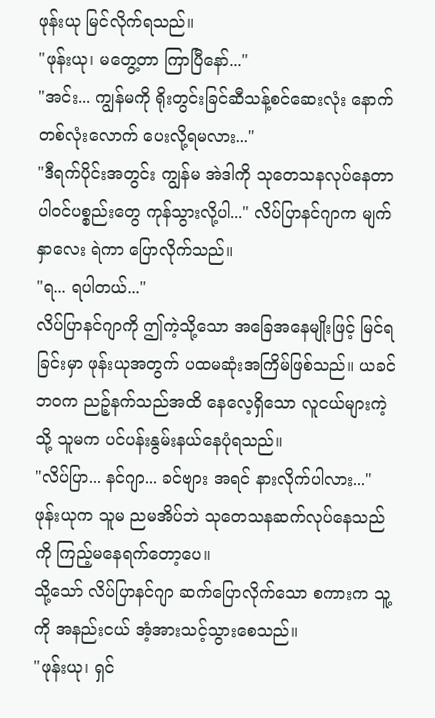ဖုန်းယု မြင်လိုက်ရသည်။
"ဖုန်းယု၊ မတွေ့တာ ကြာပြီနော်..."
"အင်း... ကျွန်မကို ရိုးတွင်းခြင်ဆီသန့်စင်ဆေးလုံး နောက်တစ်လုံးလောက် ပေးလို့ရမလား..."
"ဒီရက်ပိုင်းအတွင်း ကျွန်မ အဲဒါကို သုတေသနလုပ်နေတာ ပါဝင်ပစ္စည်းတွေ ကုန်သွားလို့ပါ..." လိပ်ပြာနင်ဂျာက မျက်နှာလေး ရဲကာ ပြောလိုက်သည်။
"ရ... ရပါတယ်..."
လိပ်ပြာနင်ဂျာကို ဤကဲ့သို့သော အခြေအနေမျိုးဖြင့် မြင်ရခြင်းမှာ ဖုန်းယုအတွက် ပထမဆုံးအကြိမ်ဖြစ်သည်။ ယခင်ဘဝက ညဉ့်နက်သည်အထိ နေလေ့ရှိသော လူငယ်များကဲ့သို့ သူမက ပင်ပန်းနွမ်းနယ်နေပုံရသည်။
"လိပ်ပြာ... နင်ဂျာ... ခင်ဗျား အရင် နားလိုက်ပါလား..."
ဖုန်းယုက သူမ ညမအိပ်ဘဲ သုတေသနဆက်လုပ်နေသည်ကို ကြည့်မနေရက်တော့ပေ။
သို့သော် လိပ်ပြာနင်ဂျာ ဆက်ပြောလိုက်သော စကားက သူ့ကို အနည်းငယ် အံ့အားသင့်သွားစေသည်။
"ဖုန်းယု၊ ရှင်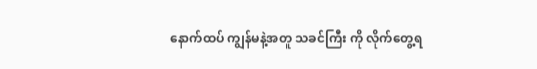နောက်ထပ် ကျွန်မနဲ့အတူ သခင်ကြီး ကို လိုက်တွေ့ရ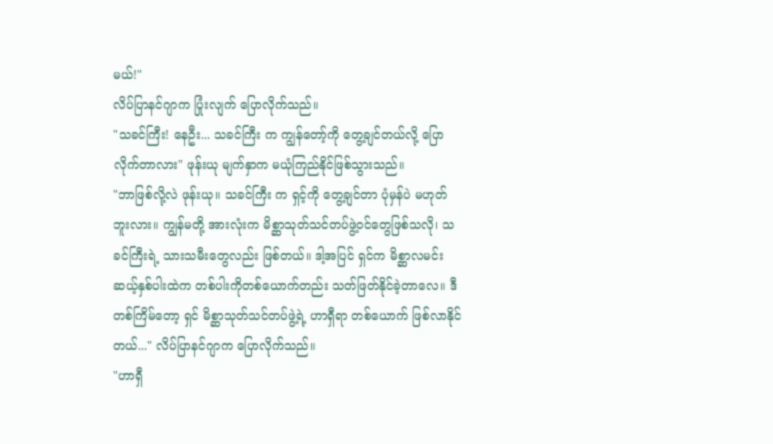မယ်!"
လိပ်ပြာနင်ဂျာက ပြုံးလျက် ပြောလိုက်သည်။
"သခင်ကြီး! နေဦး... သခင်ကြီး က ကျွန်တော့်ကို တွေ့ချင်တယ်လို့ ပြောလိုက်တာလား" ဖုန်းယု မျက်နှာက မယုံကြည်နိုင်ဖြစ်သွားသည်။
"ဘာဖြစ်လို့လဲ ဖုန်းယု။ သခင်ကြီး က ရှင့်ကို တွေ့ချင်တာ ပုံမှန်ပဲ မဟုတ်ဘူးလား။ ကျွန်မတို့ အားလုံးက မိစ္ဆာသုတ်သင်တပ်ဖွဲ့ဝင်တွေဖြစ်သလို၊ သခင်ကြီးရဲ့ သားသမီးတွေလည်း ဖြစ်တယ်။ ဒါ့အပြင် ရှင်က မိစ္ဆာလမင်း ဆယ့်နှစ်ပါးထဲက တစ်ပါးကိုတစ်ယောက်တည်း သတ်ဖြတ်နိုင်ခဲ့တာလေ။ ဒီတစ်ကြိမ်တော့ ရှင် မိစ္ဆာသုတ်သင်တပ်ဖွဲ့ရဲ့ ဟာရှီရာ တစ်ယောက် ဖြစ်လာနိုင်တယ်..." လိပ်ပြာနင်ဂျာက ပြောလိုက်သည်။
"ဟာရှီ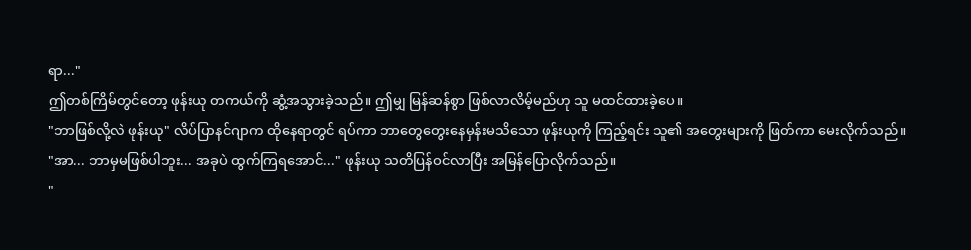ရာ..."
ဤတစ်ကြိမ်တွင်တော့ ဖုန်းယု တကယ်ကို ဆွံ့အသွားခဲ့သည်။ ဤမျှ မြန်ဆန်စွာ ဖြစ်လာလိမ့်မည်ဟု သူ မထင်ထားခဲ့ပေ။
"ဘာဖြစ်လို့လဲ ဖုန်းယု" လိပ်ပြာနင်ဂျာက ထိုနေရာတွင် ရပ်ကာ ဘာတွေတွေးနေမှန်းမသိသော ဖုန်းယုကို ကြည့်ရင်း သူ၏ အတွေးများကို ဖြတ်ကာ မေးလိုက်သည်။
"အာ... ဘာမှမဖြစ်ပါဘူး... အခုပဲ ထွက်ကြရအောင်..." ဖုန်းယု သတိပြန်ဝင်လာပြီး အမြန်ပြောလိုက်သည်။
"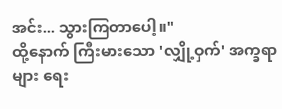အင်း... သွားကြတာပေါ့။"
ထို့နောက် ကြီးမားသော 'လျှို့ဝှက်' အက္ခရာများ ရေး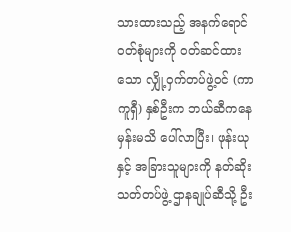သားထားသည့် အနက်ရောင် ဝတ်စုံများကို ဝတ်ဆင်ထားသော လျှို့ဝှက်တပ်ဖွဲ့ဝင် (ကာကူရှီ) နှစ်ဦးက ဘယ်ဆီကနေမှန်းမသိ ပေါ်လာပြီး၊ ဖုန်းယုနှင့် အခြားသူများကို နတ်ဆိုးသတ်တပ်ဖွဲ့ ဌာနချုပ်ဆီသို့ ဦး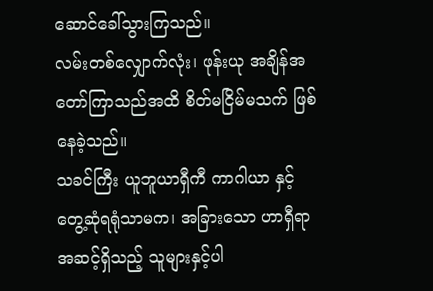ဆောင်ခေါ်သွားကြသည်။
လမ်းတစ်လျှောက်လုံး၊ ဖုန်းယု အချိန်အတော်ကြာသည်အထိ စိတ်မငြိမ်မသက် ဖြစ်နေခဲ့သည်။
သခင်ကြီး ယူဘူယာရှီကီ ကာဂါယာ နှင့် တွေ့ဆုံရရုံသာမက၊ အခြားသော ဟာရှီရာ အဆင့်ရှိသည့် သူများနှင့်ပါ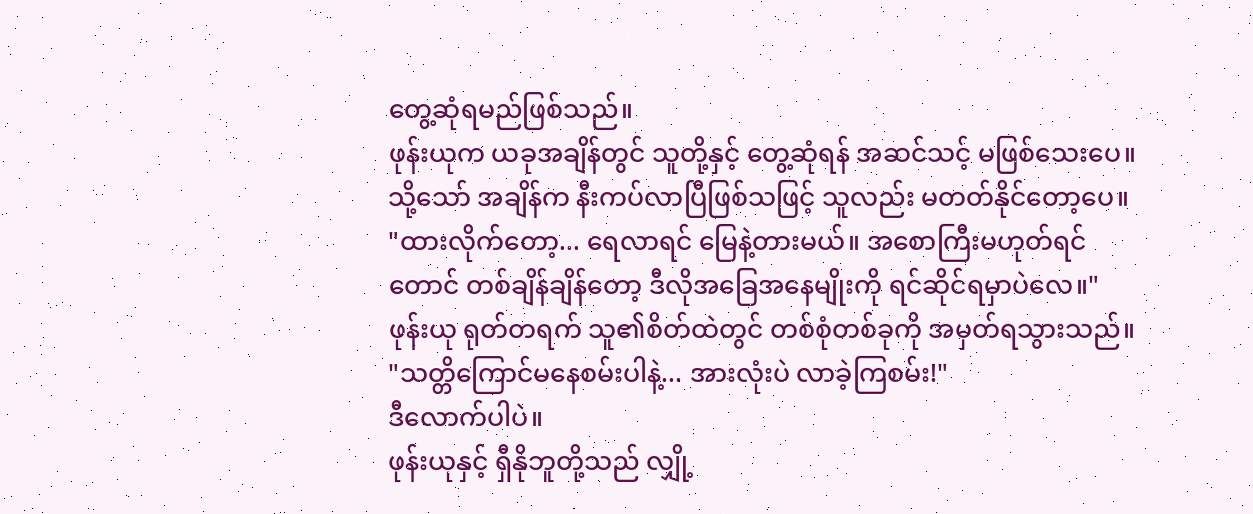တွေ့ဆုံရမည်ဖြစ်သည်။
ဖုန်းယုက ယခုအချိန်တွင် သူတို့နှင့် တွေ့ဆုံရန် အဆင်သင့် မဖြစ်သေးပေ။
သို့သော် အချိန်က နီးကပ်လာပြီဖြစ်သဖြင့် သူလည်း မတတ်နိုင်တော့ပေ။
"ထားလိုက်တော့... ရေလာရင် မြေနဲ့တားမယ်။ အစောကြီးမဟုတ်ရင်တောင် တစ်ချိန်ချိန်တော့ ဒီလိုအခြေအနေမျိုးကို ရင်ဆိုင်ရမှာပဲလေ။"
ဖုန်းယု ရုတ်တရက် သူ၏စိတ်ထဲတွင် တစ်စုံတစ်ခုကို အမှတ်ရသွားသည်။
"သတ္တိကြောင်မနေစမ်းပါနဲ့... အားလုံးပဲ လာခဲ့ကြစမ်း!"
ဒီလောက်ပါပဲ။
ဖုန်းယုနှင့် ရှီနိုဘူတို့သည် လျှို့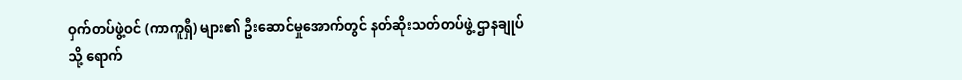ဝှက်တပ်ဖွဲ့ဝင် (ကာကူရှီ) များ၏ ဦးဆောင်မှုအောက်တွင် နတ်ဆိုးသတ်တပ်ဖွဲ့ ဌာနချုပ်သို့ ရောက်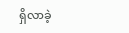ရှိလာခဲ့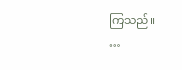ကြသည်။
…